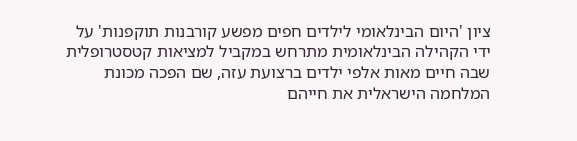ציון 'היום הבינלאומי לילדים חפים מפשע קורבנות תוקפנות' על ידי הקהילה הבינלאומית מתרחש במקביל למציאות קטסטרופלית שבה חיים מאות אלפי ילדים ברצועת עזה, שם הפכה מכונת המלחמה הישראלית את חייהם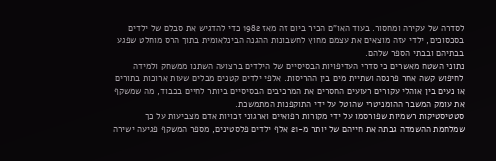לסדרה של עקירה ומחסור. בעוד האו"ם הכיר ביום זה מאז 1982 כדי להדגיש את סבלם של ילדים בסכסוכים, ילדי עזה מוצאים את עצמם מחוץ לחשבונות ההגנה הבינלאומית בתוך הרס מוחלט שפגע בבתיהם ובבתי הספר שלהם.
נתוני השטח מאשרים כי סדרי העדיפויות הבסיסיים של הילדים ברצועה השתנו ממשחק ולמידה לחיפוש קשה אחר פרנסה ושתיית מים בין ההריסות. אלפי ילדים קטנים מבלים שעות ארוכות בתורים או נעים בין אוהלי עקורים רעועים החסרים את המרכיבים הבסיסיים ביותר לחיים בכבוד, מה שמשקף את עומק המשבר ההומניטרי שהוטל על ידי התוקפנות המתמשכת.
סטטיסטיקות רשמיות שפורסמו על ידי מקורות רפואיים וארגוני זכויות אדם מצביעות על כך שמלחמת ההשמדה גבתה את חייהם של יותר מ-21 אלף ילדים פלסטינים, מספר המשקף פגיעה ישירה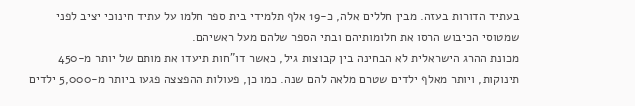בעתיד הדורות בעזה. מבין חללים אלה, כ-19 אלף תלמידי בית ספר חלמו על עתיד חינוכי יציב לפני שמטוסי הכיבוש הרסו את חלומותיהם ובתי הספר שלהם מעל ראשיהם.
מכונת ההרג הישראלית לא הבחינה בין קבוצות גיל, כאשר דו"חות תיעדו את מותם של יותר מ-450 תינוקות, ויותר מאלף ילדים שטרם מלאה להם שנה. כמו כן, פעולות ההפצצה פגעו ביותר מ-5,000 ילדים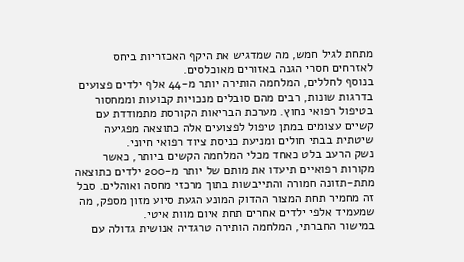מתחת לגיל חמש, מה שמדגיש את היקף האכזריות ביחס לאזרחים חסרי הגנה באזורים מאוכלסים.
בנוסף לחללים, המלחמה הותירה יותר מ-44 אלף ילדים פצועים בדרגות שונות, רבים מהם סובלים מנכויות קבועות וממחסור בטיפול רפואי נחוץ. מערכת הבריאות הקורסת מתמודדת עם קשיים עצומים במתן טיפול לפצועים אלה כתוצאה מפגיעה שיטתית בבתי חולים ומניעת כניסת ציוד רפואי חיוני.
נשק הרעב בלט כאחד מכלי המלחמה הקשים ביותר, כאשר מקורות רפואיים תיעדו את מותם של יותר מ-200 ילדים כתוצאה מתת-תזונה חמורה והתייבשות בתוך מרכזי מחסה ואוהלים. סבל זה מחמיר תחת המצור ההדוק המונע הגעת סיוע מזון מספק, מה שמעמיד אלפי ילדים אחרים תחת איום מוות איטי.
במישור החברתי, המלחמה הותירה טרגדיה אנושית גדולה עם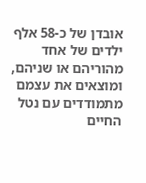אובדן של כ-58 אלף ילדים של אחד מהוריהם או שניהם, ומוצאים את עצמם מתמודדים עם נטל החיים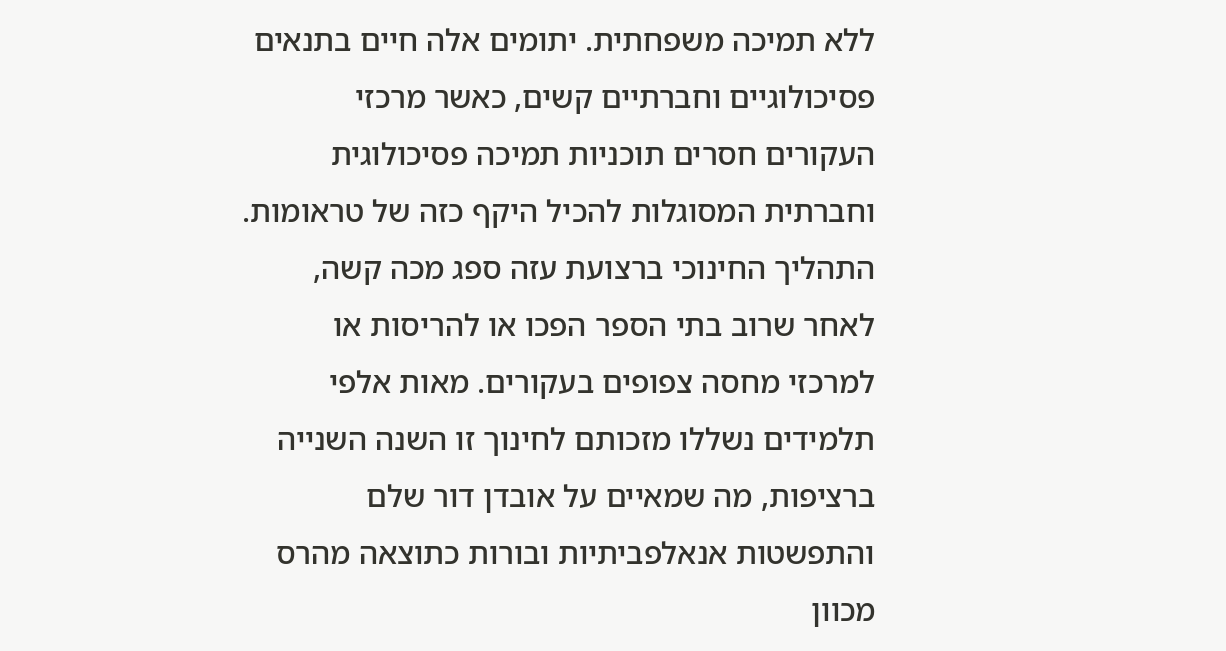ללא תמיכה משפחתית. יתומים אלה חיים בתנאים פסיכולוגיים וחברתיים קשים, כאשר מרכזי העקורים חסרים תוכניות תמיכה פסיכולוגית וחברתית המסוגלות להכיל היקף כזה של טראומות.
התהליך החינוכי ברצועת עזה ספג מכה קשה, לאחר שרוב בתי הספר הפכו או להריסות או למרכזי מחסה צפופים בעקורים. מאות אלפי תלמידים נשללו מזכותם לחינוך זו השנה השנייה ברציפות, מה שמאיים על אובדן דור שלם והתפשטות אנאלפביתיות ובורות כתוצאה מהרס מכוון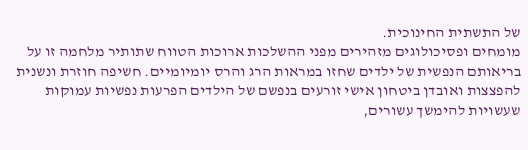של התשתית החינוכית.
מומחים ופסיכולוגים מזהירים מפני ההשלכות ארוכות הטווח שתותיר מלחמה זו על בריאותם הנפשית של ילדים שחזו במראות הרג והרס יומיומיים. חשיפה חוזרת ונשנית להפצצות ואובדן ביטחון אישי זורעים בנפשם של הילדים הפרעות נפשיות עמוקות שעשויות להימשך עשורים,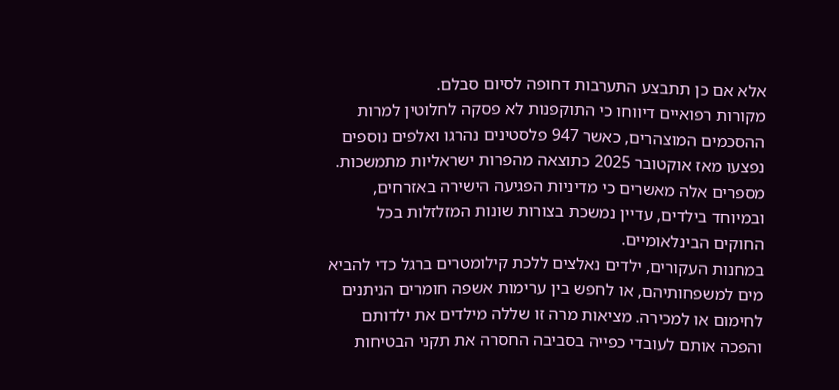אלא אם כן תתבצע התערבות דחופה לסיום סבלם.
מקורות רפואיים דיווחו כי התוקפנות לא פסקה לחלוטין למרות ההסכמים המוצהרים, כאשר 947 פלסטינים נהרגו ואלפים נוספים נפצעו מאז אוקטובר 2025 כתוצאה מהפרות ישראליות מתמשכות. מספרים אלה מאשרים כי מדיניות הפגיעה הישירה באזרחים, ובמיוחד בילדים, עדיין נמשכת בצורות שונות המזלזלות בכל החוקים הבינלאומיים.
במחנות העקורים, ילדים נאלצים ללכת קילומטרים ברגל כדי להביא מים למשפחותיהם, או לחפש בין ערימות אשפה חומרים הניתנים לחימום או למכירה. מציאות מרה זו שללה מילדים את ילדותם והפכה אותם לעובדי כפייה בסביבה החסרה את תקני הבטיחות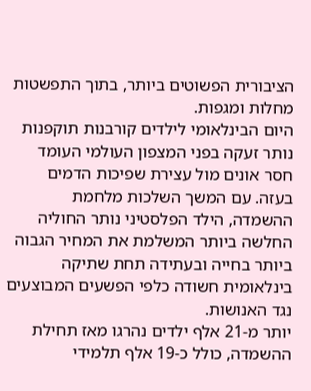הציבורית הפשוטים ביותר, בתוך התפשטות מחלות ומגפות.
היום הבינלאומי לילדים קורבנות תוקפנות נותר זעקה בפני המצפון העולמי העומד חסר אונים מול עצירת שפיכות הדמים בעזה. עם המשך השלכות מלחמת ההשמדה, הילד הפלסטיני נותר החוליה החלשה ביותר המשלמת את המחיר הגבוה ביותר בחייה ובעתידה תחת שתיקה בינלאומית חשודה כלפי הפשעים המבוצעים נגד האנושות.
יותר מ-21 אלף ילדים נהרגו מאז תחילת ההשמדה, כולל כ-19 אלף תלמידי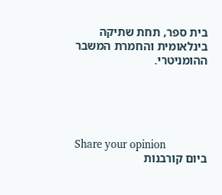בית ספר, תחת שתיקה בינלאומית והחמרת המשבר ההומניטרי.





Share your opinion
ביום קורבנות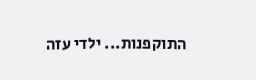התוקפנות... ילדי עזה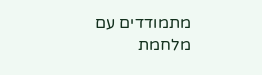מתמודדים עם מלחמת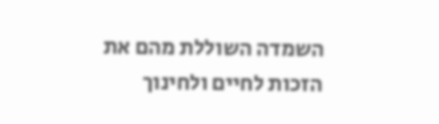השמדה השוללת מהם את הזכות לחיים ולחינוך